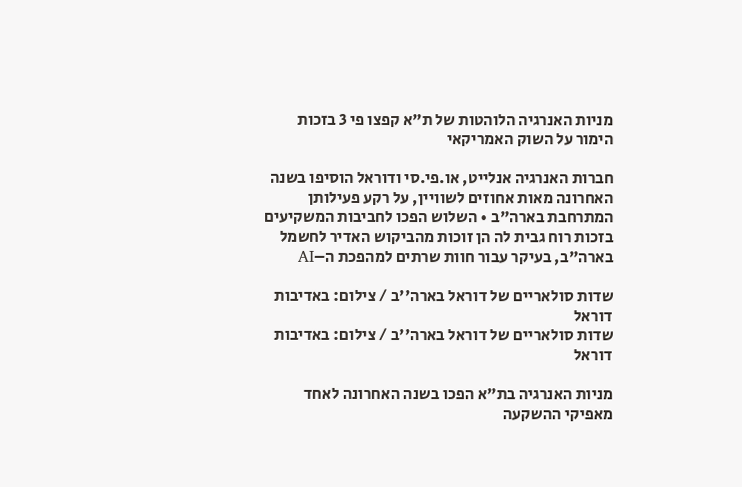מניות האנרגיה הלוהטות של ת"א קפצו פי 3 בזכות הימור על השוק האמריקאי

חברות האנרגיה אנלייט, או.פי.סי ודוראל הוסיפו בשנה האחרונה מאות אחוזים לשוויין, על רקע פעילותן המתרחבת בארה"ב • השלוש הפכו לחביבות המשקיעים בזכות רוח גבית לה הן זוכות מהביקוש האדיר לחשמל בארה"ב, בעיקר עבור חוות שרתים למהפכת ה–AI

שדות סולאריים של דוראל בארה''ב / צילום: באדיבות דוראל
שדות סולאריים של דוראל בארה''ב / צילום: באדיבות דוראל

מניות האנרגיה בת"א הפכו בשנה האחרונה לאחד מאפיקי ההשקעה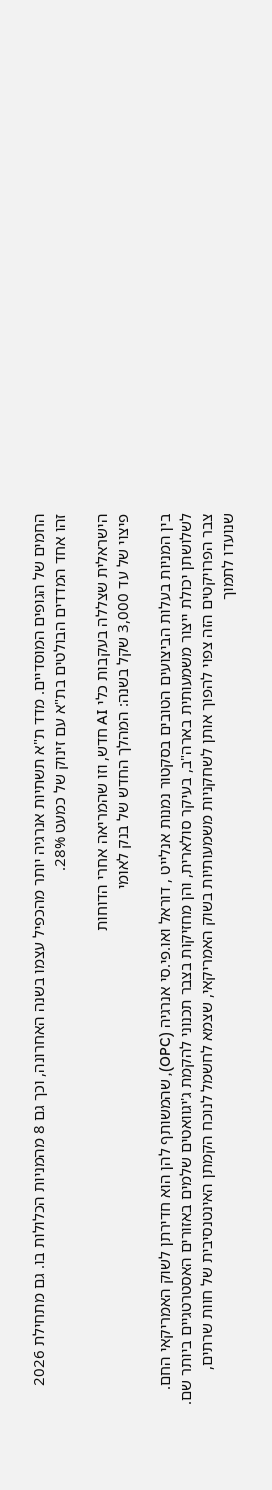החמים של הגופים המוסדיים. מדד ת"א תשתיות אנרגיה יותר מהכפיל עצמו בשנה האחרונה, וכך גם 8 מהמניות הכלולות בו. גם מתחילת 2026 זהו אחד המדדים הבולטים בת"א עם זינוק של כמעט 28%.

הישראלית שצללה בעקבות כלי AI חדש, וזו שהמריאה אחרי הדוחות
פיצוי של עד 3,000 שקל בשנה: המהלך החדש של בנק לאומי

בין המניות בעלות הביצועים הטובים בסקטור נמנות אנלייט , דוראל ואו.פי.סי אנרגיה (OPC), שהמשותף להן הוא חדירתן לשוק האמריקאי החם. לשלושתן יכולת ייצור משמעותית בארה"ב, בעיקר סולארית, והן מחזיקות בצבר תכנוני להקמת ג'יגוואטים שלמים באזורים האסטרטגיים ביותר שם. צבר הפרויקטים הזה צפוי להפוך אותן לשחקניות משמעותיות בשוק האמריקאי, שצמא לחשמל לנוכח הקמתן האינטנסיבית של חוות שרתים, שנועדו לתמוך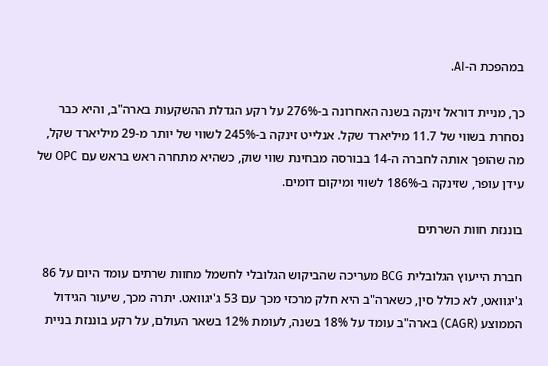במהפכת ה-AI.

כך, מניית דוראל זינקה בשנה האחרונה ב-276% על רקע הגדלת ההשקעות בארה"ב, והיא כבר נסחרת בשווי של 11.7 מיליארד שקל. אנלייט זינקה ב-245% לשווי של יותר מ-29 מיליארד שקל, מה שהופך אותה לחברה ה-14 בבורסה מבחינת שווי שוק, כשהיא מתחרה ראש בראש עם OPC של עידן עופר, שזינקה ב-186% לשווי ומיקום דומים.

בוננזת חוות השרתים

חברת הייעוץ הגלובלית BCG מעריכה שהביקוש הגלובלי לחשמל מחוות שרתים עומד היום על 86 ג'יגוואט, לא כולל סין, כשארה"ב היא חלק מרכזי מכך עם 53 ג'יגוואט. יתרה מכך, שיעור הגידול הממוצע (CAGR) בארה"ב עומד על 18% בשנה, לעומת 12% בשאר העולם, על רקע בוננזת בניית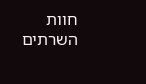חוות השרתים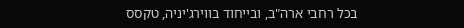בכל רחבי ארה"ב, ובייחוד בווירג'יניה, טקסס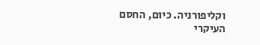וקליפורניה. כיום, החסם העיקרי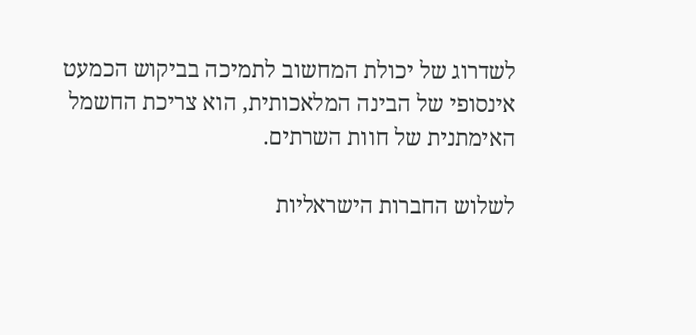לשדרוג של יכולת המחשוב לתמיכה בביקוש הכמעט אינסופי של הבינה המלאכותית, הוא צריכת החשמל האימתנית של חוות השרתים.

לשלוש החברות הישראליות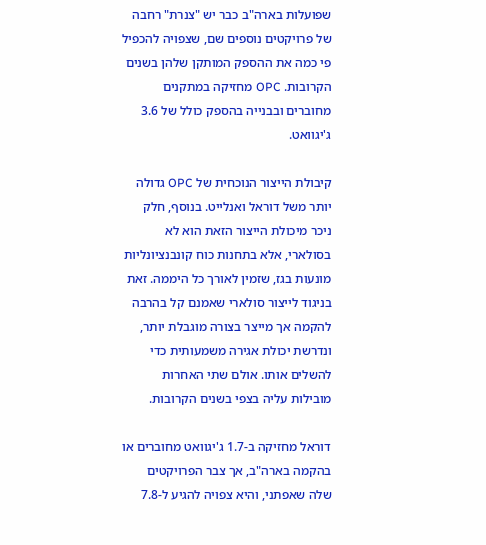שפועלות בארה"ב כבר יש "צנרת" רחבה של פרויקטים נוספים שם, שצפויה להכפיל פי כמה את ההספק המותקן שלהן בשנים הקרובות. OPC מחזיקה במתקנים מחוברים ובבנייה בהספק כולל של 3.6 ג'יגוואט.

קיבולת הייצור הנוכחית של OPC גדולה יותר משל דוראל ואנלייט. בנוסף, חלק ניכר מיכולת הייצור הזאת הוא לא בסולארי, אלא בתחנות כוח קונבנציונליות מונעות בגז, שזמין לאורך כל היממה. זאת בניגוד לייצור סולארי שאמנם קל בהרבה להקמה אך מייצר בצורה מוגבלת יותר, ונדרשת יכולת אגירה משמעותית כדי להשלים אותו. אולם שתי האחרות מובילות עליה בצפי בשנים הקרובות.

דוראל מחזיקה ב-1.7 ג'יגוואט מחוברים או בהקמה בארה"ב, אך צבר הפרויקטים שלה שאפתני, והיא צפויה להגיע ל-7.8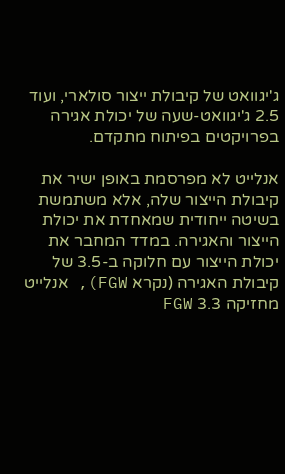ג'יגוואט של קיבולת ייצור סולארי, ועוד 2.5 ג'יגוואט-שעה של יכולת אגירה בפרויקטים בפיתוח מתקדם.

אנלייט לא מפרסמת באופן ישיר את קיבולת הייצור שלה, אלא משתמשת בשיטה ייחודית שמאחדת את יכולת הייצור והאגירה. במדד המחבר את יכולת הייצור עם חלוקה ב-3.5 של קיבולת האגירה (נקרא FGW), אנלייט מחזיקה 3.3 FGW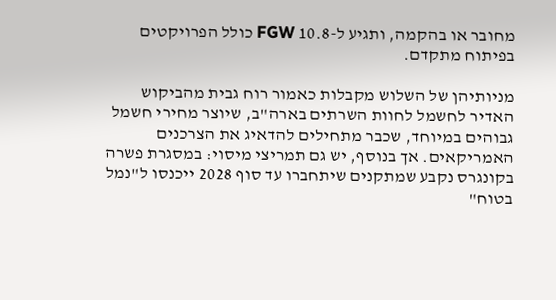מחובר או בהקמה, ותגיע ל-10.8 FGW כולל הפרויקטים בפיתוח מתקדם.

מניותיהן של השלוש מקבלות כאמור רוח גבית מהביקוש האדיר לחשמל לחוות השרתים בארה"ב, שיוצר מחירי חשמל גבוהים במיוחד, שכבר מתחילים להדאיג את הצרכנים האמריקאים. אך בנוסף, יש גם תמריצי מיסוי: במסגרת פשרה בקונגרס נקבע שמתקנים שיתחברו עד סוף 2028 ייכנסו ל"נמל בטוח"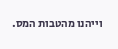וייהנו מהטבות המס.